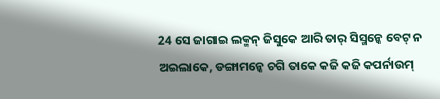24 ସେ ଜାଗାଇ ଲକ୍ମନ୍ ଜିସୁକେ ଆରି ତାର୍ ସିସ୍ମନ୍କେ ବେଟ୍ ନ ଅଇଲାକେ, ଡଙ୍ଗାମନ୍କେ ଚଗି ତାକେ କଜି କଜି କପର୍ନାଉମ୍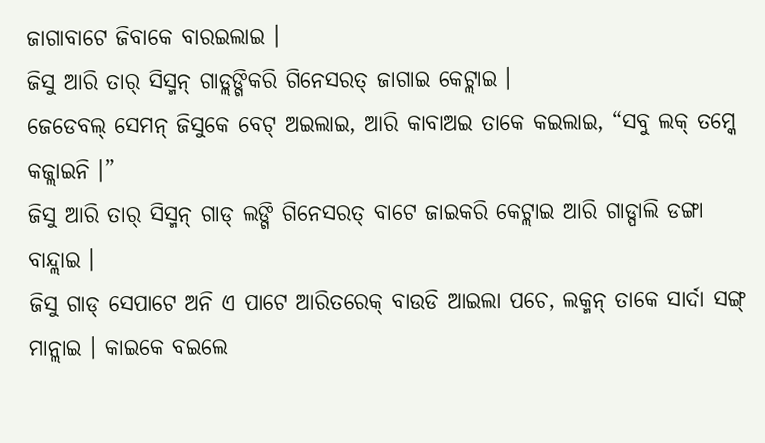ଜାଗାବାଟେ ଜିବାକେ ବାରଇଲାଇ ।
ଜିସୁ ଆରି ତାର୍ ସିସ୍ମନ୍ ଗାଡ୍ଲଙ୍ଗିକରି ଗିନେସରତ୍ ଜାଗାଇ କେଟ୍ଲାଇ ।
ଜେଡେବଲ୍ ସେମନ୍ ଜିସୁକେ ବେଟ୍ ଅଇଲାଇ, ଆରି କାବାଅଇ ତାକେ କଇଲାଇ, “ସବୁ ଲକ୍ ତମ୍କେ କଜ୍ଲାଇନି ।”
ଜିସୁ ଆରି ତାର୍ ସିସ୍ମନ୍ ଗାଡ୍ ଲଙ୍ଗି ଗିନେସରତ୍ ବାଟେ ଜାଇକରି କେଟ୍ଲାଇ ଆରି ଗାଡ୍ପାଲି ଡଙ୍ଗା ବାନ୍ଦ୍ଲାଇ ।
ଜିସୁ ଗାଡ୍ ସେପାଟେ ଅନି ଏ ପାଟେ ଆରିତରେକ୍ ବାଉଡି ଆଇଲା ପଚେ, ଲକ୍ମନ୍ ତାକେ ସାର୍ଦା ସଙ୍ଗ୍ ମାନ୍ଲାଇ । କାଇକେ ବଇଲେ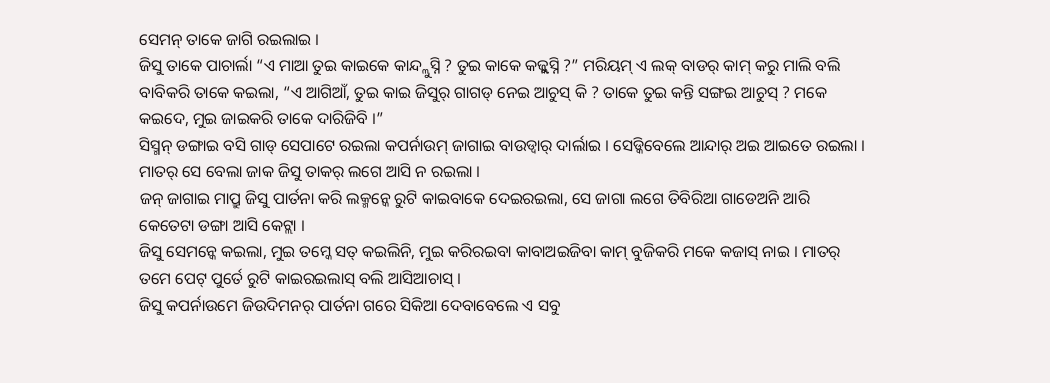ସେମନ୍ ତାକେ ଜାଗି ରଇଲାଇ ।
ଜିସୁ ତାକେ ପାଚାର୍ଲା “ଏ ମାଆ ତୁଇ କାଇକେ କାନ୍ଦ୍ଲୁସ୍ନି ? ତୁଇ କାକେ କଜ୍ଲୁସ୍ନି ?” ମରିୟମ୍ ଏ ଲକ୍ ବାଡର୍ କାମ୍ କରୁ ମାଲି ବଲି ବାବିକରି ତାକେ କଇଲା, “ଏ ଆଗିଆଁ, ତୁଇ କାଇ ଜିସୁର୍ ଗାଗଡ୍ ନେଇ ଆଚୁସ୍ କି ? ତାକେ ତୁଇ କନ୍ତି ସଙ୍ଗଇ ଆଚୁସ୍ ? ମକେ କଇଦେ, ମୁଇ ଜାଇକରି ତାକେ ଦାରିଜିବି ।”
ସିସ୍ମନ୍ ଡଙ୍ଗାଇ ବସି ଗାଡ୍ ସେପାଟେ ରଇଲା କପର୍ନାଉମ୍ ଜାଗାଇ ବାଉଡ୍ବାର୍ ଦାର୍ଲାଇ । ସେଡ୍କିବେଲେ ଆନ୍ଦାର୍ ଅଇ ଆଇତେ ରଇଲା । ମାତର୍ ସେ ବେଲା ଜାକ ଜିସୁ ତାକର୍ ଲଗେ ଆସି ନ ରଇଲା ।
ଜନ୍ ଜାଗାଇ ମାପ୍ରୁ ଜିସୁ ପାର୍ତନା କରି ଲକ୍ମନ୍କେ ରୁଟି କାଇବାକେ ଦେଇରଇଲା, ସେ ଜାଗା ଲଗେ ତିବିରିଆ ଗାଡେଅନି ଆରି କେତେଟା ଡଙ୍ଗା ଆସି କେଟ୍ଲା ।
ଜିସୁ ସେମନ୍କେ କଇଲା, ମୁଇ ତମ୍କେ ସତ୍ କଇଲିନି, ମୁଇ କରିରଇବା କାବାଅଇଜିବା କାମ୍ ବୁଜିକରି ମକେ କଜାସ୍ ନାଇ । ମାତର୍ ତମେ ପେଟ୍ ପୁର୍ତେ ରୁଟି କାଇରଇଲାସ୍ ବଲି ଆସିଆଚାସ୍ ।
ଜିସୁ କପର୍ନାଉମେ ଜିଉଦିମନର୍ ପାର୍ତନା ଗରେ ସିକିଆ ଦେବାବେଲେ ଏ ସବୁ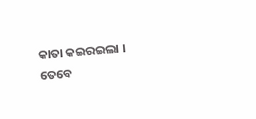କାତା କଇରଇଲା ।
ତେବେ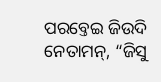ପରବ୍ତେଇ ଜିଉଦି ନେତାମନ୍, “ଜିସୁ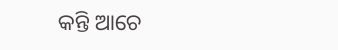କନ୍ତି ଆଚେ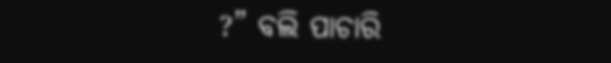?” ବଲି ପାଚାରି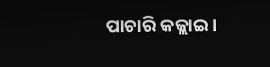ପାଚାରି କଜ୍ଲାଇ ।